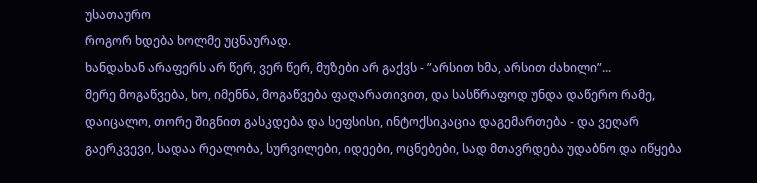უსათაურო
როგორ ხდება ხოლმე უცნაურად.
ხანდახან არაფერს არ წერ, ვერ წერ, მუზები არ გაქვს - ”არსით ხმა, არსით ძახილი”...
მერე მოგაწვება, ხო, იმენნა, მოგაწვება ფაღარათივით, და სასწრაფოდ უნდა დაწერო რამე, დაიცალო, თორე შიგნით გასკდება და სეფსისი, ინტოქსიკაცია დაგემართება - და ვეღარ გაერკვევი, სადაა რეალობა, სურვილები, იდეები, ოცნებები, სად მთავრდება უდაბნო და იწყება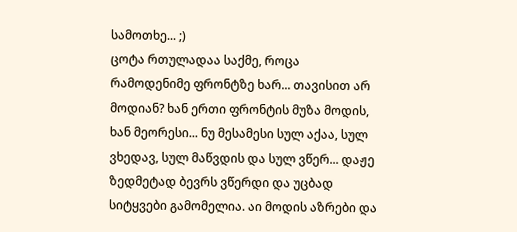სამოთხე... ;)
ცოტა რთულადაა საქმე, როცა რამოდენიმე ფრონტზე ხარ... თავისით არ მოდიან? ხან ერთი ფრონტის მუზა მოდის, ხან მეორესი... ნუ მესამესი სულ აქაა, სულ ვხედავ, სულ მაწვდის და სულ ვწერ... დაჟე ზედმეტად ბევრს ვწერდი და უცბად სიტყვები გამომელია. აი მოდის აზრები და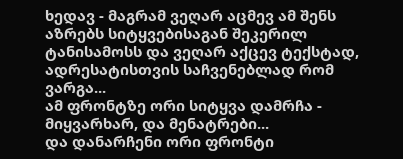ხედავ - მაგრამ ვეღარ აცმევ ამ შენს აზრებს სიტყვებისაგან შეკერილ ტანისამოსს და ვეღარ აქცევ ტექსტად, ადრესატისთვის საჩვენებლად რომ ვარგა...
ამ ფრონტზე ორი სიტყვა დამრჩა - მიყვარხარ, და მენატრები...
და დანარჩენი ორი ფრონტი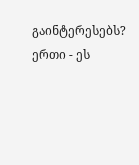გაინტერესებს? ერთი - ეს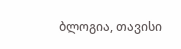ბლოგია, თავისი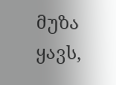მუზა ყავს,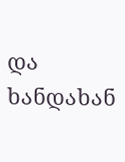და ხანდახან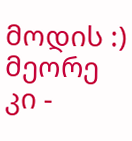მოდის :) მეორე კი -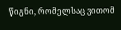წიგნი, რომელსაც ვითომ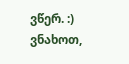ვწერ. :) ვნახოთ,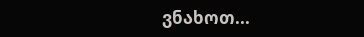ვნახოთ...